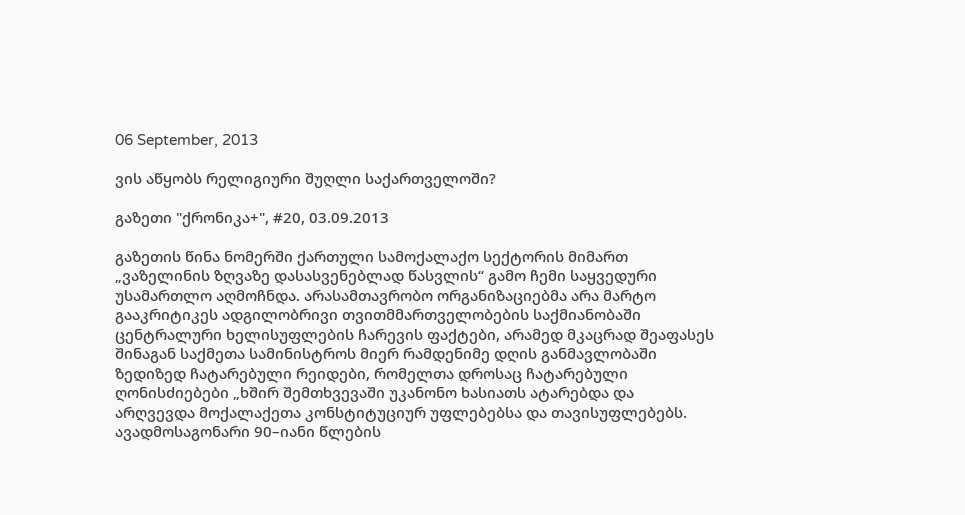06 September, 2013

ვის აწყობს რელიგიური შუღლი საქართველოში?

გაზეთი "ქრონიკა+", #20, 03.09.2013

გაზეთის წინა ნომერში ქართული სამოქალაქო სექტორის მიმართ „ვაზელინის ზღვაზე დასასვენებლად წასვლის“ გამო ჩემი საყვედური უსამართლო აღმოჩნდა. არასამთავრობო ორგანიზაციებმა არა მარტო გააკრიტიკეს ადგილობრივი თვითმმართველობების საქმიანობაში ცენტრალური ხელისუფლების ჩარევის ფაქტები, არამედ მკაცრად შეაფასეს შინაგან საქმეთა სამინისტროს მიერ რამდენიმე დღის განმავლობაში ზედიზედ ჩატარებული რეიდები, რომელთა დროსაც ჩატარებული ღონისძიებები „ხშირ შემთხვევაში უკანონო ხასიათს ატარებდა და არღვევდა მოქალაქეთა კონსტიტუციურ უფლებებსა და თავისუფლებებს.
ავადმოსაგონარი 90–იანი წლების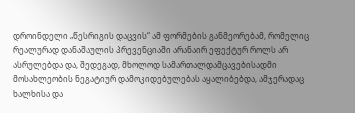დროინდელი „წესრიგის დაცვის“ ამ ფორმების განმეორებამ, რომელიც რეალურად დანაშაულის პრევენციაში არანაირ ეფექტურ როლს არ ასრულებდა და, შედეგად, მხოლოდ სამართალდამცავებისადმი მოსახლეობის ნეგატიურ დამოკიდებულებას აყალიბებდა, ამჯერადაც ხალხისა და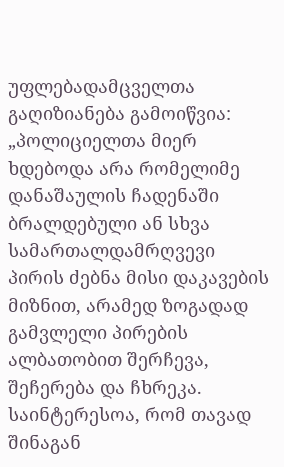უფლებადამცველთა გაღიზიანება გამოიწვია: „პოლიციელთა მიერ ხდებოდა არა რომელიმე დანაშაულის ჩადენაში ბრალდებული ან სხვა სამართალდამრღვევი პირის ძებნა მისი დაკავების მიზნით, არამედ ზოგადად გამვლელი პირების ალბათობით შერჩევა, შეჩერება და ჩხრეკა. საინტერესოა, რომ თავად შინაგან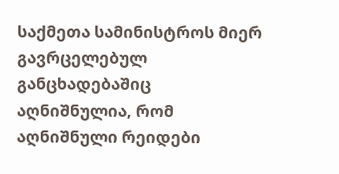საქმეთა სამინისტროს მიერ გავრცელებულ განცხადებაშიც აღნიშნულია, რომ აღნიშნული რეიდები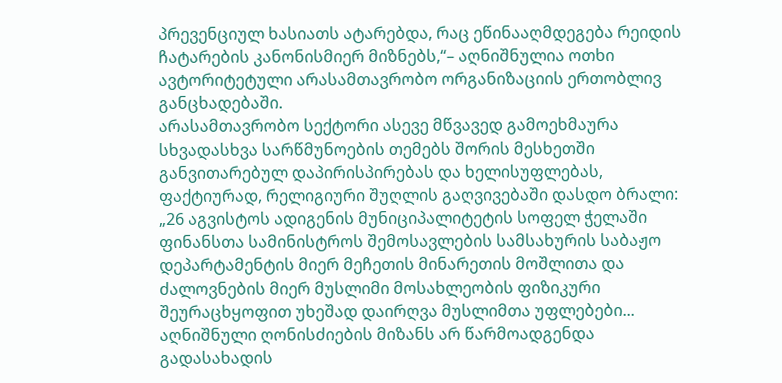პრევენციულ ხასიათს ატარებდა, რაც ეწინააღმდეგება რეიდის ჩატარების კანონისმიერ მიზნებს,“– აღნიშნულია ოთხი ავტორიტეტული არასამთავრობო ორგანიზაციის ერთობლივ განცხადებაში.
არასამთავრობო სექტორი ასევე მწვავედ გამოეხმაურა სხვადასხვა სარწმუნოების თემებს შორის მესხეთში განვითარებულ დაპირისპირებას და ხელისუფლებას, ფაქტიურად, რელიგიური შუღლის გაღვივებაში დასდო ბრალი: „26 აგვისტოს ადიგენის მუნიციპალიტეტის სოფელ ჭელაში ფინანსთა სამინისტროს შემოსავლების სამსახურის საბაჟო დეპარტამენტის მიერ მეჩეთის მინარეთის მოშლითა და ძალოვნების მიერ მუსლიმი მოსახლეობის ფიზიკური შეურაცხყოფით უხეშად დაირღვა მუსლიმთა უფლებები... აღნიშნული ღონისძიების მიზანს არ წარმოადგენდა გადასახადის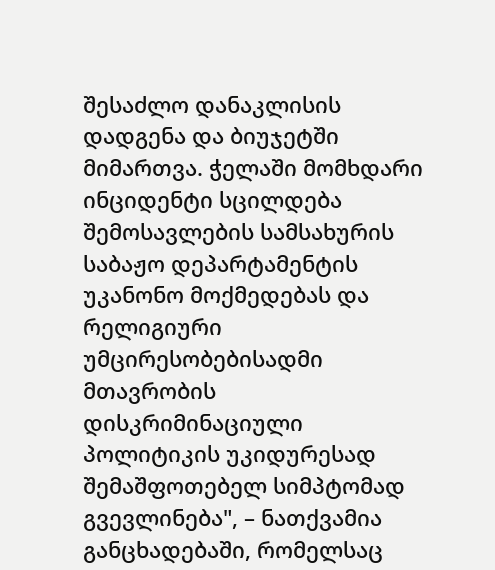შესაძლო დანაკლისის დადგენა და ბიუჯეტში მიმართვა. ჭელაში მომხდარი ინციდენტი სცილდება შემოსავლების სამსახურის საბაჟო დეპარტამენტის უკანონო მოქმედებას და რელიგიური უმცირესობებისადმი მთავრობის დისკრიმინაციული პოლიტიკის უკიდურესად შემაშფოთებელ სიმპტომად გვევლინება", – ნათქვამია განცხადებაში, რომელსაც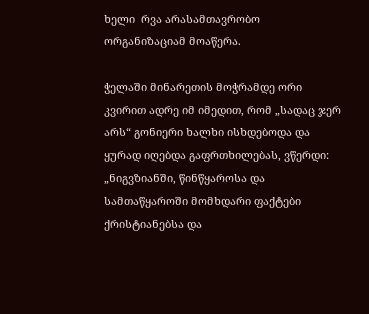ხელი  რვა არასამთავრობო ორგანიზაციამ მოაწერა.

ჭელაში მინარეთის მოჭრამდე ორი კვირით ადრე იმ იმედით, რომ „სადაც ჯერ არს“ გონიერი ხალხი ისხდებოდა და ყურად იღებდა გაფრთხილებას, ვწერდი: „ნიგვზიანში, წინწყაროსა და  სამთაწყაროში მომხდარი ფაქტები ქრისტიანებსა და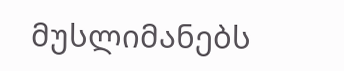მუსლიმანებს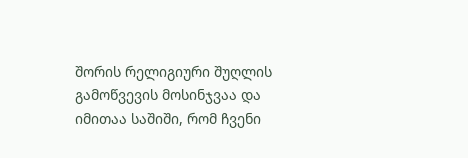შორის რელიგიური შუღლის გამოწვევის მოსინჯვაა და იმითაა საშიში, რომ ჩვენი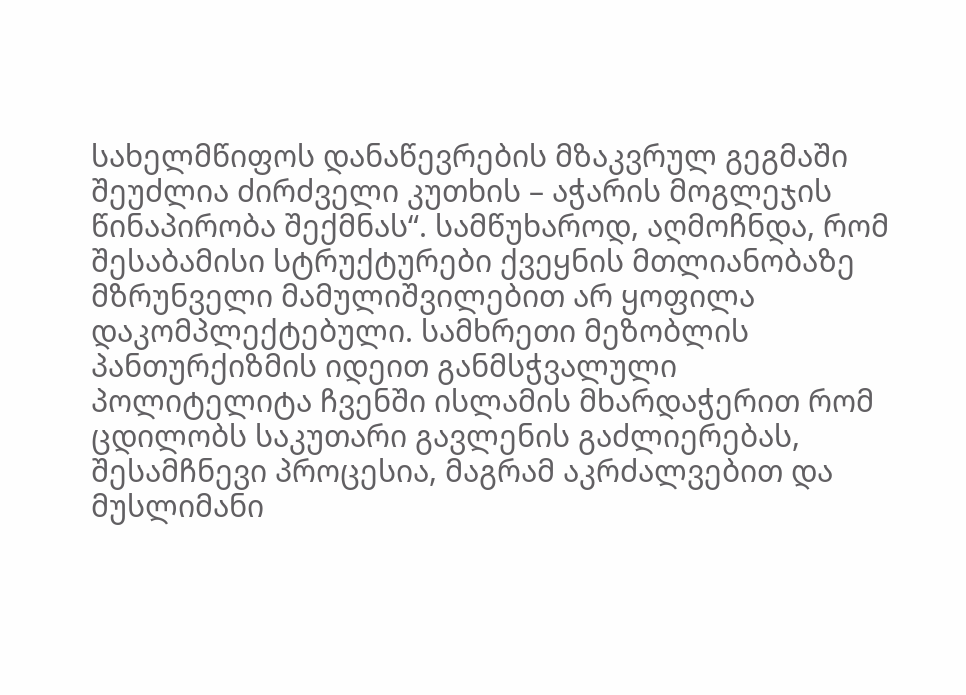სახელმწიფოს დანაწევრების მზაკვრულ გეგმაში შეუძლია ძირძველი კუთხის – აჭარის მოგლეჯის წინაპირობა შექმნას“. სამწუხაროდ, აღმოჩნდა, რომ შესაბამისი სტრუქტურები ქვეყნის მთლიანობაზე მზრუნველი მამულიშვილებით არ ყოფილა დაკომპლექტებული. სამხრეთი მეზობლის პანთურქიზმის იდეით განმსჭვალული პოლიტელიტა ჩვენში ისლამის მხარდაჭერით რომ ცდილობს საკუთარი გავლენის გაძლიერებას, შესამჩნევი პროცესია, მაგრამ აკრძალვებით და მუსლიმანი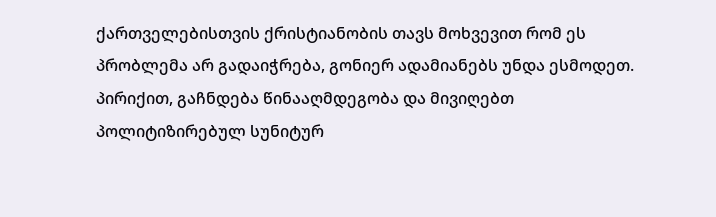ქართველებისთვის ქრისტიანობის თავს მოხვევით რომ ეს პრობლემა არ გადაიჭრება, გონიერ ადამიანებს უნდა ესმოდეთ. პირიქით, გაჩნდება წინააღმდეგობა და მივიღებთ პოლიტიზირებულ სუნიტურ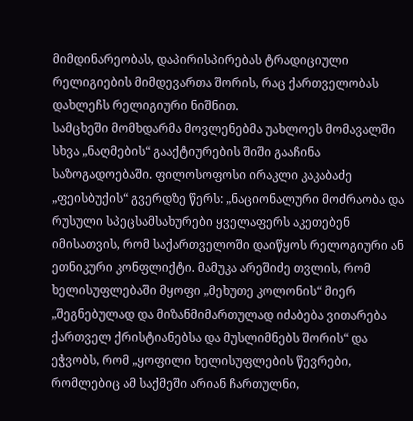მიმდინარეობას, დაპირისპირებას ტრადიციული რელიგიების მიმდევართა შორის, რაც ქართველობას დახლეჩს რელიგიური ნიშნით.
სამცხეში მომხდარმა მოვლენებმა უახლოეს მომავალში სხვა „ნაღმების“ გააქტიურების შიში გააჩინა საზოგადოებაში. ფილოსოფოსი ირაკლი კაკაბაძე „ფეისბუქის“ გვერდზე წერს: „ნაციონალური მოძრაობა და რუსული სპეცსამსახურები ყველაფერს აკეთებენ იმისათვის, რომ საქართველოში დაიწყოს რელოგიური ან ეთნიკური კონფლიქტი. მამუკა არეშიძე თვლის, რომ ხელისუფლებაში მყოფი „მეხუთე კოლონის“ მიერ „შეგნებულად და მიზანმიმართულად იძაბება ვითარება ქართველ ქრისტიანებსა და მუსლიმნებს შორის“ და ეჭვობს, რომ „ყოფილი ხელისუფლების წევრები, რომლებიც ამ საქმეში არიან ჩართულნი,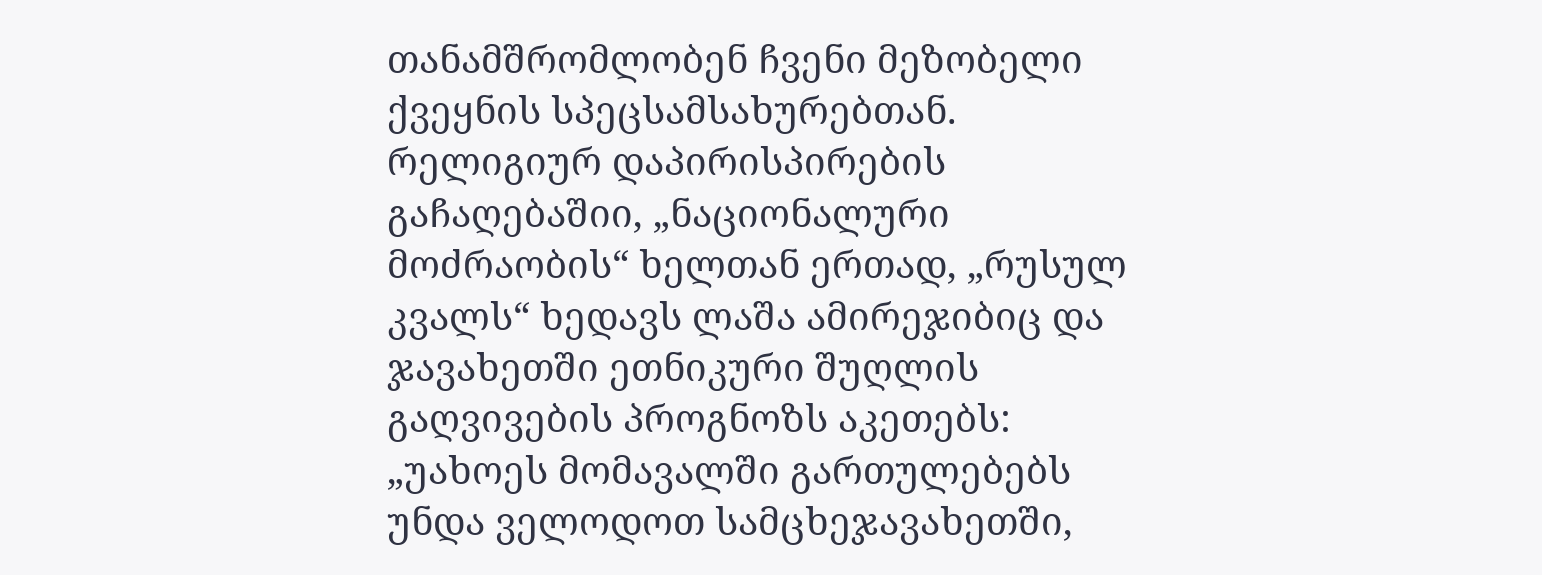თანამშრომლობენ ჩვენი მეზობელი ქვეყნის სპეცსამსახურებთან. რელიგიურ დაპირისპირების გაჩაღებაშიი, „ნაციონალური მოძრაობის“ ხელთან ერთად, „რუსულ კვალს“ ხედავს ლაშა ამირეჯიბიც და ჯავახეთში ეთნიკური შუღლის გაღვივების პროგნოზს აკეთებს: „უახოეს მომავალში გართულებებს უნდა ველოდოთ სამცხეჯავახეთში,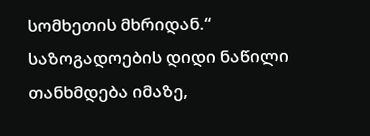სომხეთის მხრიდან.“
საზოგადოების დიდი ნაწილი თანხმდება იმაზე,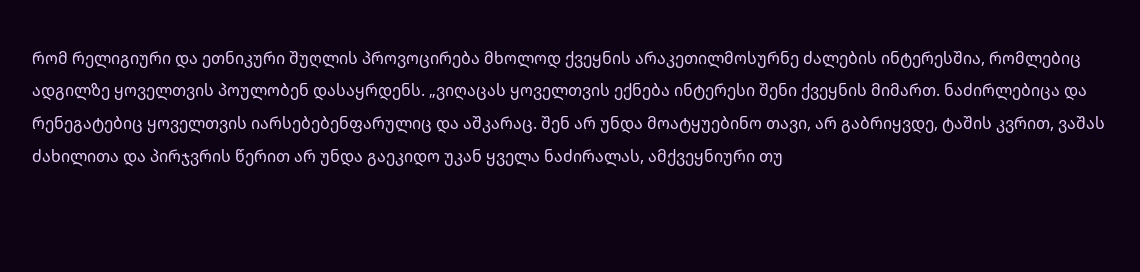რომ რელიგიური და ეთნიკური შუღლის პროვოცირება მხოლოდ ქვეყნის არაკეთილმოსურნე ძალების ინტერესშია, რომლებიც ადგილზე ყოველთვის პოულობენ დასაყრდენს. „ვიღაცას ყოველთვის ექნება ინტერესი შენი ქვეყნის მიმართ. ნაძირლებიცა და რენეგატებიც ყოველთვის იარსებებენფარულიც და აშკარაც. შენ არ უნდა მოატყუებინო თავი, არ გაბრიყვდე, ტაშის კვრით, ვაშას ძახილითა და პირჯვრის წერით არ უნდა გაეკიდო უკან ყველა ნაძირალას, ამქვეყნიური თუ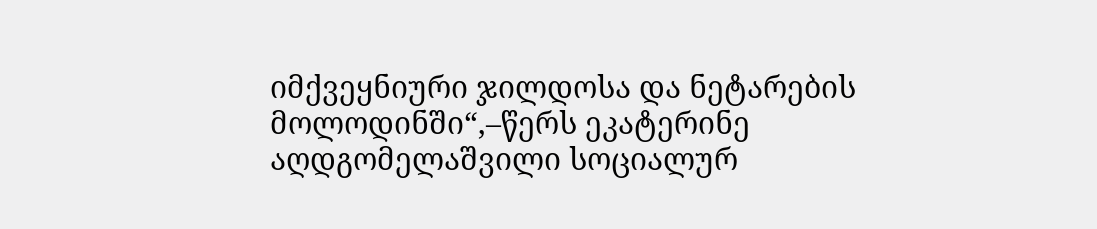იმქვეყნიური ჯილდოსა და ნეტარების მოლოდინში“,–წერს ეკატერინე აღდგომელაშვილი სოციალურ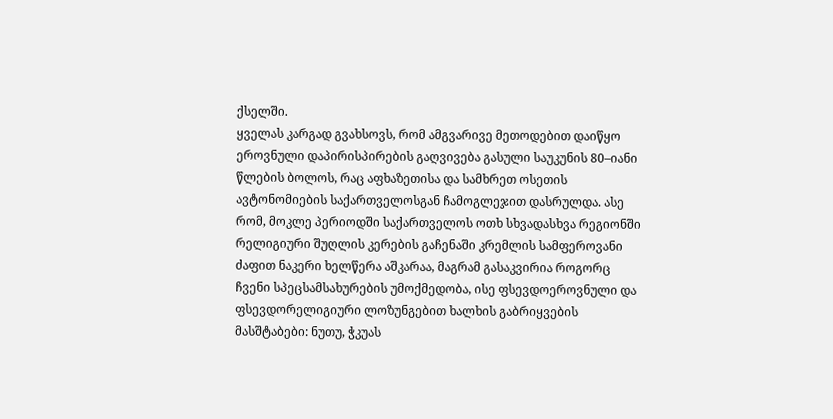ქსელში.
ყველას კარგად გვახსოვს, რომ ამგვარივე მეთოდებით დაიწყო ეროვნული დაპირისპირების გაღვივება გასული საუკუნის 80–იანი წლების ბოლოს, რაც აფხაზეთისა და სამხრეთ ოსეთის ავტონომიების საქართველოსგან ჩამოგლეჯით დასრულდა. ასე რომ, მოკლე პერიოდში საქართველოს ოთხ სხვადასხვა რეგიონში რელიგიური შუღლის კერების გაჩენაში კრემლის სამფეროვანი ძაფით ნაკერი ხელწერა აშკარაა, მაგრამ გასაკვირია როგორც ჩვენი სპეცსამსახურების უმოქმედობა, ისე ფსევდოეროვნული და ფსევდორელიგიური ლოზუნგებით ხალხის გაბრიყვების მასშტაბები: ნუთუ, ჭკუას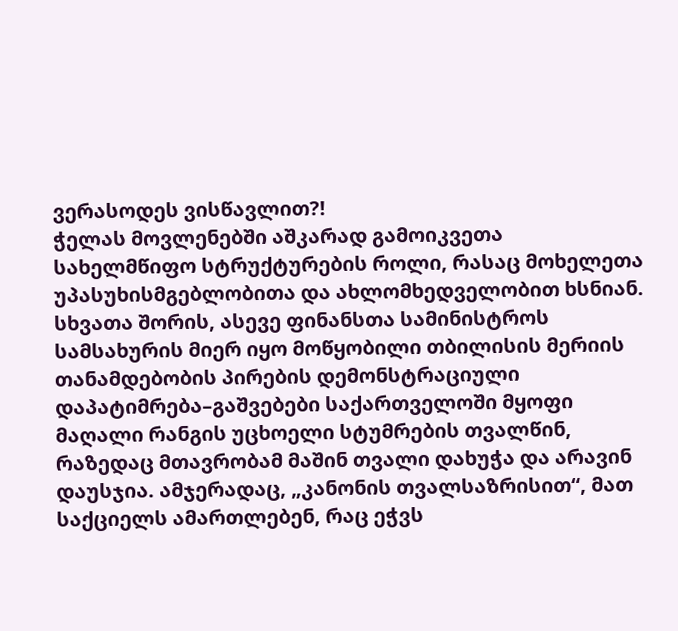ვერასოდეს ვისწავლით?!
ჭელას მოვლენებში აშკარად გამოიკვეთა სახელმწიფო სტრუქტურების როლი, რასაც მოხელეთა უპასუხისმგებლობითა და ახლომხედველობით ხსნიან. სხვათა შორის, ასევე ფინანსთა სამინისტროს სამსახურის მიერ იყო მოწყობილი თბილისის მერიის თანამდებობის პირების დემონსტრაციული დაპატიმრება–გაშვებები საქართველოში მყოფი მაღალი რანგის უცხოელი სტუმრების თვალწინ, რაზედაც მთავრობამ მაშინ თვალი დახუჭა და არავინ დაუსჯია. ამჯერადაც, „კანონის თვალსაზრისით“, მათ საქციელს ამართლებენ, რაც ეჭვს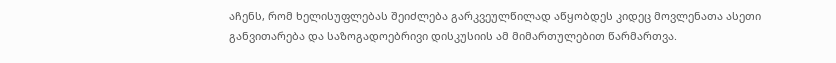აჩენს, რომ ხელისუფლებას შეიძლება გარკვეულწილად აწყობდეს კიდეც მოვლენათა ასეთი განვითარება და საზოგადოებრივი დისკუსიის ამ მიმართულებით წარმართვა.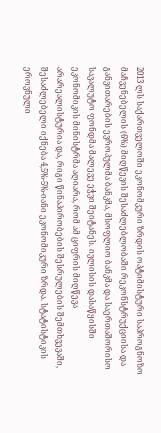2013 ლს საქართველოში ეკონომკური ზრდის ოპტიმისტური საპროგნოზო მაჩვენებელის (6%) მიღწევის შესაძლებლობაში რეკონსტრუქციისა და განვითარების ევროპულმა ბანკმა, მსოფლიო ბანკმა და საერთაშორისო სავალუტო ფონდმა მალევე ეჭვი შეიტანეს. ივლისის დასაწყისში ეკონომიკის მინისტრმა აღიარა, რომ ამ ციფრის მიღწევა არარეალისტურია და, რიგი წინაპირობების შესრულების შემთხვევაში, შესაძლებელი იქნება 4,5%-5%-იანი ეკონომიკური ზრდა. სტატისტიკის ეროვნული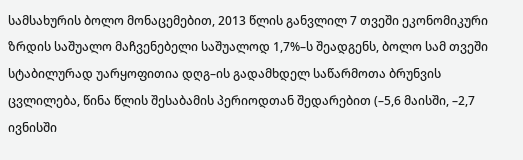სამსახურის ბოლო მონაცემებით, 2013 წლის განვლილ 7 თვეში ეკონომიკური ზრდის საშუალო მაჩვენებელი საშუალოდ 1,7%–ს შეადგენს, ბოლო სამ თვეში სტაბილურად უარყოფითია დღგ–ის გადამხდელ საწარმოთა ბრუნვის ცვლილება, წინა წლის შესაბამის პერიოდთან შედარებით (–5,6 მაისში, –2,7 ივნისში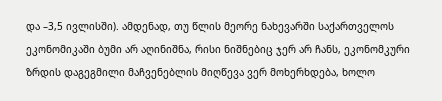და –3,5 ივლისში). ამდენად, თუ წლის მეორე ნახევარში საქართველოს ეკონომიკაში ბუმი არ აღინიშნა, რისი ნიშნებიც ჯერ არ ჩანს, ეკონომკური ზრდის დაგეგმილი მაჩვენებლის მიღწევა ვერ მოხერხდება, ხოლო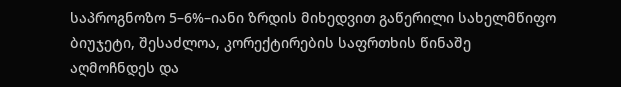საპროგნოზო 5–6%–იანი ზრდის მიხედვით გაწერილი სახელმწიფო ბიუჯეტი, შესაძლოა, კორექტირების საფრთხის წინაშე აღმოჩნდეს და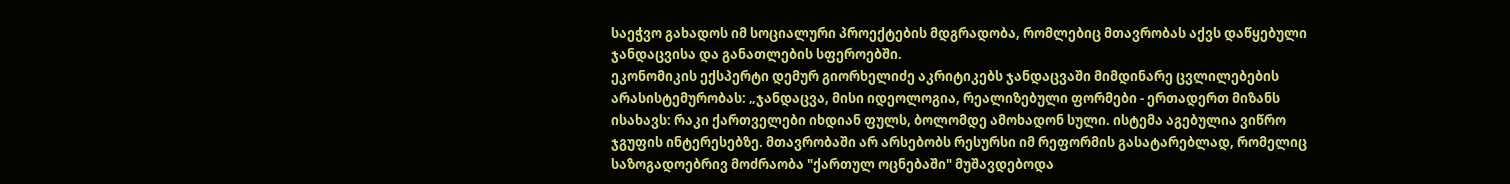საეჭვო გახადოს იმ სოციალური პროექტების მდგრადობა, რომლებიც მთავრობას აქვს დაწყებული ჯანდაცვისა და განათლების სფეროებში.
ეკონომიკის ექსპერტი დემურ გიორხელიძე აკრიტიკებს ჯანდაცვაში მიმდინარე ცვლილებების არასისტემურობას: „ჯანდაცვა, მისი იდეოლოგია, რეალიზებული ფორმები - ერთადერთ მიზანს ისახავს: რაკი ქართველები იხდიან ფულს, ბოლომდე ამოხადონ სული. ისტემა აგებულია ვიწრო ჯგუფის ინტერესებზე. მთავრობაში არ არსებობს რესურსი იმ რეფორმის გასატარებლად, რომელიც საზოგადოებრივ მოძრაობა "ქართულ ოცნებაში" მუშავდებოდა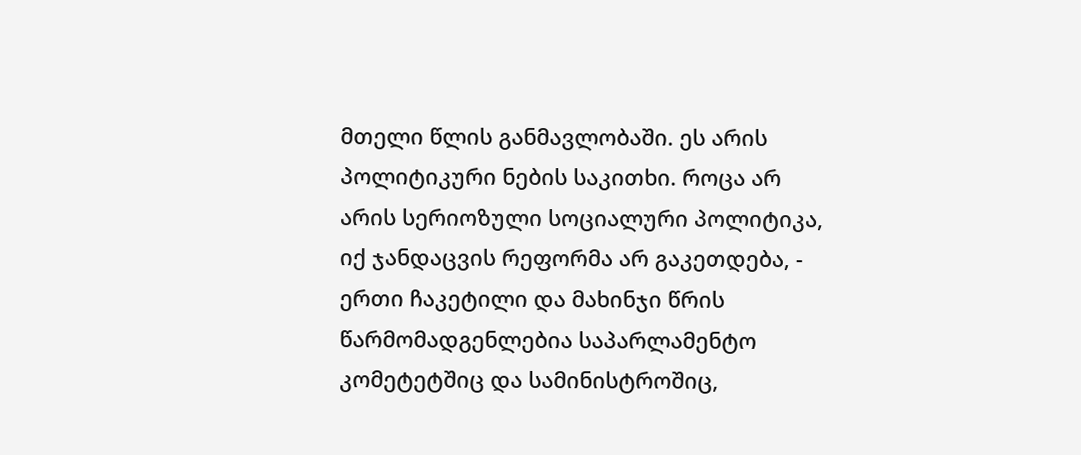მთელი წლის განმავლობაში. ეს არის პოლიტიკური ნების საკითხი. როცა არ არის სერიოზული სოციალური პოლიტიკა, იქ ჯანდაცვის რეფორმა არ გაკეთდება, - ერთი ჩაკეტილი და მახინჯი წრის წარმომადგენლებია საპარლამენტო კომეტეტშიც და სამინისტროშიც,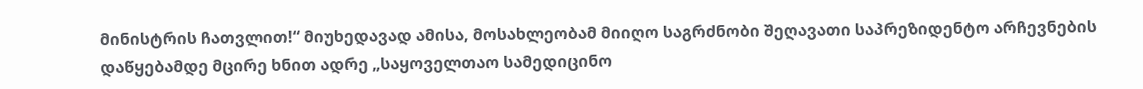მინისტრის ჩათვლით!“ მიუხედავად ამისა, მოსახლეობამ მიიღო საგრძნობი შეღავათი საპრეზიდენტო არჩევნების დაწყებამდე მცირე ხნით ადრე „საყოველთაო სამედიცინო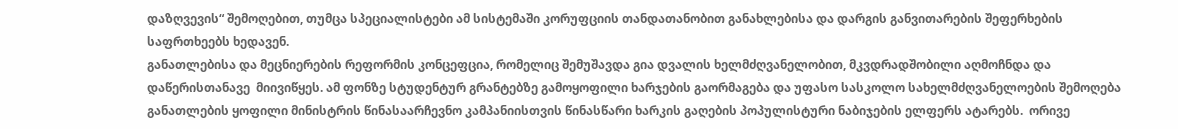დაზღვევის“ შემოღებით, თუმცა სპეციალისტები ამ სისტემაში კორუფციის თანდათანობით განახლებისა და დარგის განვითარების შეფერხების საფრთხეებს ხედავენ.
განათლებისა და მეცნიერების რეფორმის კონცეფცია, რომელიც შემუშავდა გია დვალის ხელმძღვანელობით, მკვდრადშობილი აღმოჩნდა და დაწერისთანავე  მიივიწყეს. ამ ფონზე სტუდენტურ გრანტებზე გამოყოფილი ხარჯების გაორმაგება და უფასო სასკოლო სახელმძღვანელოების შემოღება განათლების ყოფილი მინისტრის წინასაარჩევნო კამპანიისთვის წინასწარი ხარკის გაღების პოპულისტური ნაბიჯების ელფერს ატარებს.  ორივე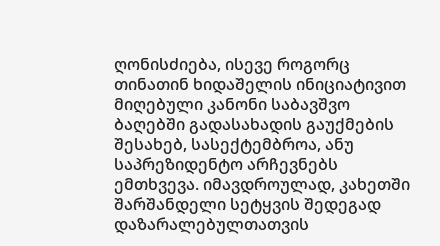ღონისძიება, ისევე როგორც თინათინ ხიდაშელის ინიციატივით მიღებული კანონი საბავშვო ბაღებში გადასახადის გაუქმების შესახებ, სასექტემბროა, ანუ საპრეზიდენტო არჩევნებს ემთხვევა. იმავდროულად, კახეთში შარშანდელი სეტყვის შედეგად დაზარალებულთათვის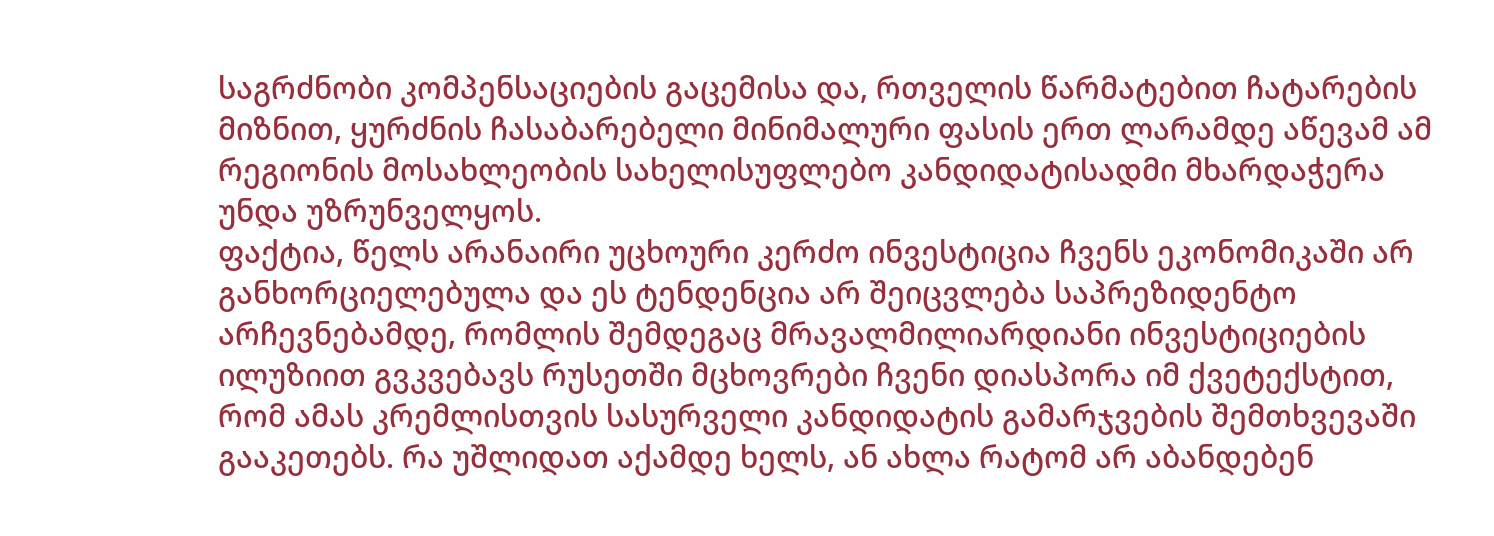საგრძნობი კომპენსაციების გაცემისა და, რთველის წარმატებით ჩატარების მიზნით, ყურძნის ჩასაბარებელი მინიმალური ფასის ერთ ლარამდე აწევამ ამ რეგიონის მოსახლეობის სახელისუფლებო კანდიდატისადმი მხარდაჭერა უნდა უზრუნველყოს.
ფაქტია, წელს არანაირი უცხოური კერძო ინვესტიცია ჩვენს ეკონომიკაში არ განხორციელებულა და ეს ტენდენცია არ შეიცვლება საპრეზიდენტო არჩევნებამდე, რომლის შემდეგაც მრავალმილიარდიანი ინვესტიციების ილუზიით გვკვებავს რუსეთში მცხოვრები ჩვენი დიასპორა იმ ქვეტექსტით, რომ ამას კრემლისთვის სასურველი კანდიდატის გამარჯვების შემთხვევაში გააკეთებს. რა უშლიდათ აქამდე ხელს, ან ახლა რატომ არ აბანდებენ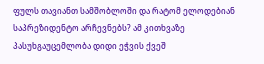ფულს თავიანთ სამშობლოში და რატომ ელოდებიან საპრეზიდენტო არჩევნებს? ამ კითხვაზე პასუხგაუცემლობა დიდი ეჭვის ქვეშ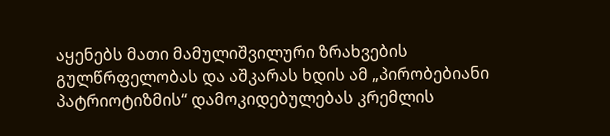აყენებს მათი მამულიშვილური ზრახვების გულწრფელობას და აშკარას ხდის ამ „პირობებიანი პატრიოტიზმის“ დამოკიდებულებას კრემლის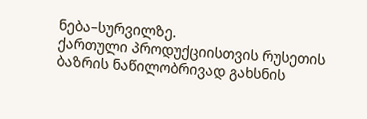ნება–სურვილზე.
ქართული პროდუქციისთვის რუსეთის ბაზრის ნაწილობრივად გახსნის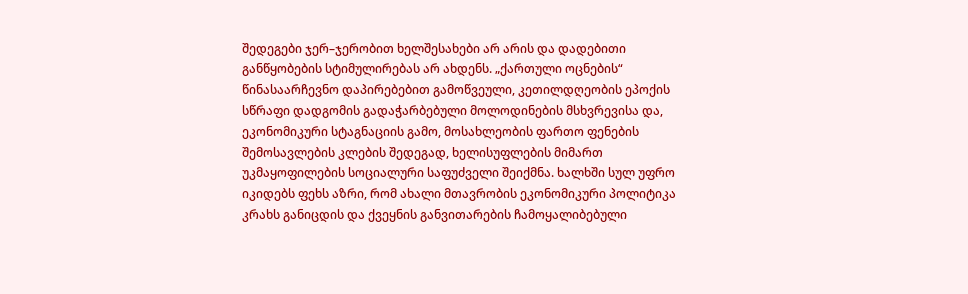შედეგები ჯერ–ჯერობით ხელშესახები არ არის და დადებითი განწყობების სტიმულირებას არ ახდენს. „ქართული ოცნების“ წინასაარჩევნო დაპირებებით გამოწვეული, კეთილდღეობის ეპოქის სწრაფი დადგომის გადაჭარბებული მოლოდინების მსხვრევისა და, ეკონომიკური სტაგნაციის გამო, მოსახლეობის ფართო ფენების შემოსავლების კლების შედეგად, ხელისუფლების მიმართ უკმაყოფილების სოციალური საფუძველი შეიქმნა. ხალხში სულ უფრო იკიდებს ფეხს აზრი, რომ ახალი მთავრობის ეკონომიკური პოლიტიკა კრახს განიცდის და ქვეყნის განვითარების ჩამოყალიბებული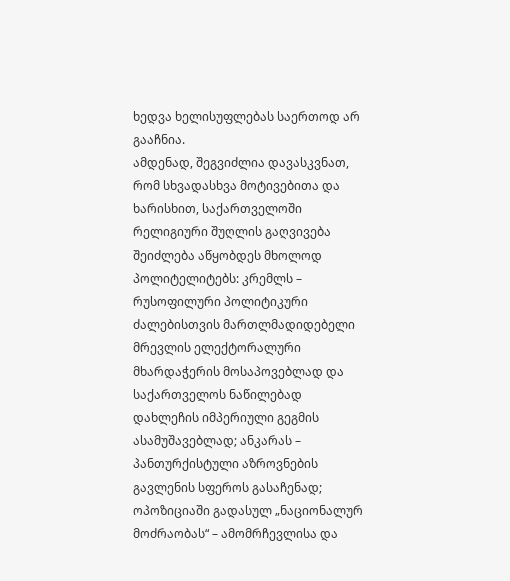ხედვა ხელისუფლებას საერთოდ არ გააჩნია.
ამდენად, შეგვიძლია დავასკვნათ, რომ სხვადასხვა მოტივებითა და ხარისხით, საქართველოში რელიგიური შუღლის გაღვივება შეიძლება აწყობდეს მხოლოდ პოლიტელიტებს: კრემლს – რუსოფილური პოლიტიკური ძალებისთვის მართლმადიდებელი მრევლის ელექტორალური მხარდაჭერის მოსაპოვებლად და საქართველოს ნაწილებად დახლეჩის იმპერიული გეგმის ასამუშავებლად; ანკარას – პანთურქისტული აზროვნების გავლენის სფეროს გასაჩენად; ოპოზიციაში გადასულ „ნაციონალურ მოძრაობას“ – ამომრჩევლისა და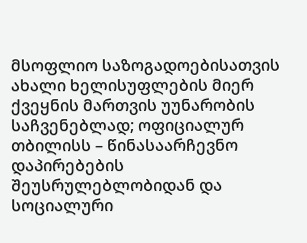მსოფლიო საზოგადოებისათვის ახალი ხელისუფლების მიერ ქვეყნის მართვის უუნარობის საჩვენებლად; ოფიციალურ თბილისს – წინასაარჩევნო დაპირებების შეუსრულებლობიდან და სოციალური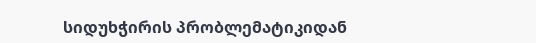სიდუხჭირის პრობლემატიკიდან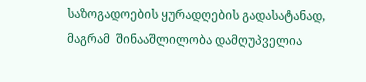საზოგადოების ყურადღების გადასატანად,  მაგრამ  შინააშლილობა დამღუპველია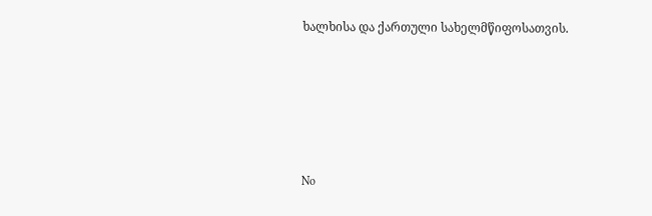ხალხისა და ქართული სახელმწიფოსათვის.





No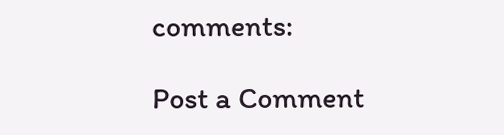comments:

Post a Comment